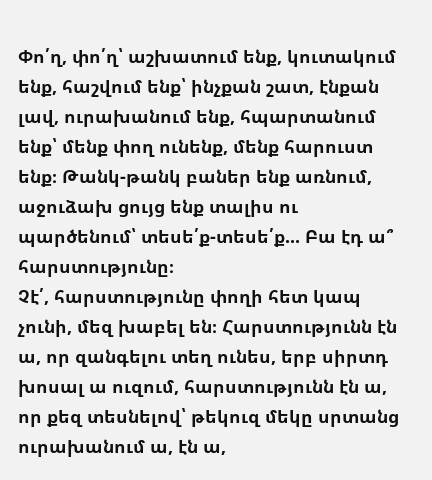Փո՛ղ, փո՛ղ՝ աշխատում ենք, կուտակում ենք, հաշվում ենք՝ ինչքան շատ, էնքան լավ, ուրախանում ենք, հպարտանում ենք՝ մենք փող ունենք, մենք հարուստ ենք։ Թանկ-թանկ բաներ ենք առնում, աջուձախ ցույց ենք տալիս ու պարծենում՝ տեսե՛ք-տեսե՛ք... Բա էդ ա՞ հարստությունը։
Չէ՛, հարստությունը փողի հետ կապ չունի, մեզ խաբել են։ Հարստությունն էն ա, որ զանգելու տեղ ունես, երբ սիրտդ խոսալ ա ուզում, հարստությունն էն ա, որ քեզ տեսնելով՝ թեկուզ մեկը սրտանց ուրախանում ա, էն ա,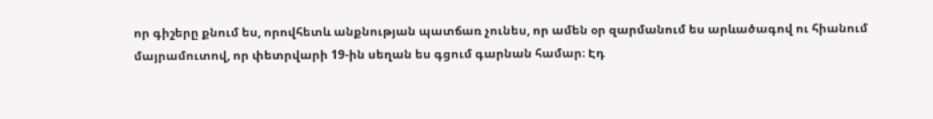որ գիշերը քնում ես, որովհետև անքնության պատճառ չունես, որ ամեն օր զարմանում ես արևածագով ու հիանում մայրամուտով, որ փետրվարի 19-ին սեղան ես գցում գարնան համար։ Էդ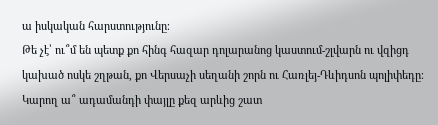ա իսկական հարստությունը։
Թե չէ՝ ու՞մ են պետք քո հինգ հազար դոլարանոց կաստում-շլվարն ու վզիցդ կախած ոսկե շղթան, քո Վերսաչի սեղանի շորն ու Հառլեյ-Դևիդսոն պոլիփեդը։ Կարող ա՞ ադամանդի փայլը քեզ արևից շատ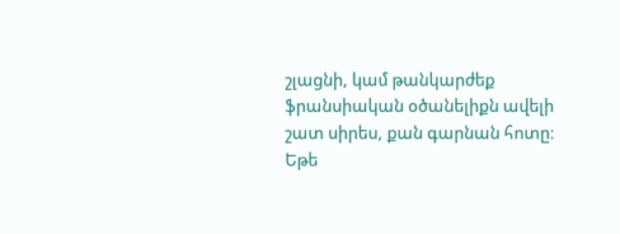շլացնի, կամ թանկարժեք ֆրանսիական օծանելիքն ավելի շատ սիրես, քան գարնան հոտը։
Եթե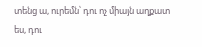տենց ա, ուրեմն՝ դու ոչ միայն աղքատ ես, դու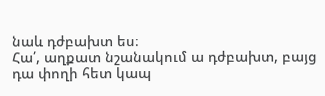նաև դժբախտ ես։
Հա՛, աղքատ նշանակում ա դժբախտ, բայց դա փողի հետ կապ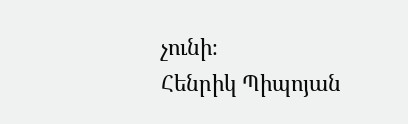չունի։
Հենրիկ Պիպոյան